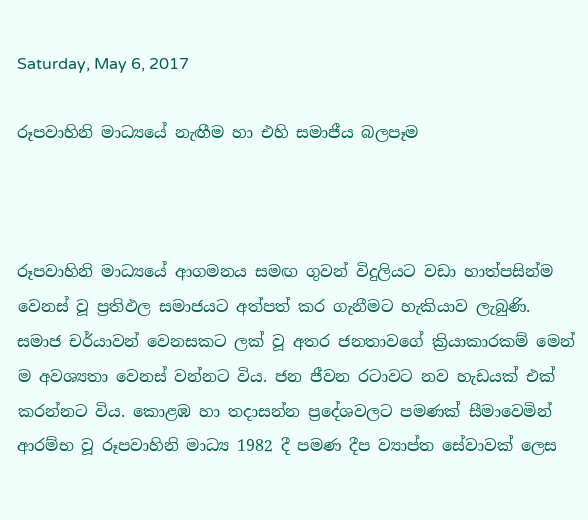Saturday, May 6, 2017

රූපවාහිනි මාධ්‍යයේ නැඟීම හා එහි සමාජීය බලපෑම



රූපවාහිනි මාධ්‍යයේ ආගමනය සමඟ ගුවන් විදුලියට වඩා හාත්පසින්ම වෙනස් වූ ප්‍රතිඵල සමාජයට අත්පත් කර ගැනීමට හැකියාව ලැබුණි. සමාජ චර්යාවන් වෙනසකට ලක් වූ අතර ජනතාවගේ ක්‍රියාකාරකම් මෙන් ම අවශ්‍යතා වෙනස් වන්නට විය. ජන ජීවන රටාවට නව හැඩයක් එක් කරන්නට විය. කොළඹ හා තදාසන්න ප්‍රදේශවලට පමණක් සීමාවෙමින් ආරම්භ වූ රූපවාහිනි මාධ්‍ය 1982 දී පමණ දීප ව්‍යාප්ත සේවාවක් ලෙස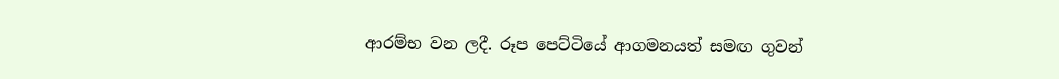ආරම්භ වන ලදී. රූප පෙට්ටියේ ආගමනයත් සමඟ ගුවන්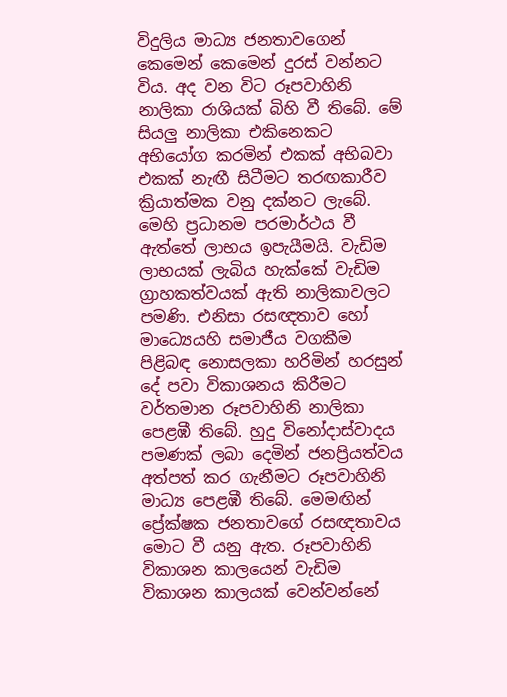විදුලිය මාධ්‍ය ජනතාවගෙන් කෙමෙන් කෙමෙන් දුරස් වන්නට විය. අද වන විට රූපවාහිනි නාලිකා රාශියක් බිහි වී තිබේ. මේ සියලු‍ නාලිකා එකිනෙකට අභියෝග කරමින් එකක් අභිබවා එකක් නැඟී සිටීමට තරඟකාරීව ක්‍රියාත්මක වනු දක්නට ලැබේ. මෙහි ප්‍රධානම පරමාර්ථය වී ඇත්තේ ලාභය ඉපැයීමයි. වැඩිම ලාභයක් ලැබිය හැක්කේ වැඩිම ග්‍රාහකත්වයක් ඇති නාලිකාවලට පමණි. එනිසා රසඥතාව හෝ  මාධ්‍යෙයහි සමාජීය වගකීම පිළිබඳ නොසලකා හරිමින් හරසුන් දේ පවා විකාශනය කිරීමට වර්තමාන රූපවාහිනි නාලිකා පෙළඹී තිබේ. හුදු විනෝදාස්වාදය පමණක් ලබා දෙමින් ජනප්‍රියත්වය අත්පත් කර ගැනීමට රූපවාහිනි මාධ්‍ය පෙළඹී තිබේ. මෙමඟින් ප්‍රේක්ෂක ජනතාවගේ රසඥතාවය මොට වී යනු ඇත. රූපවාහිනි විකාශන කාලයෙන් වැඩිම විකාශන කාලයක් වෙන්වන්නේ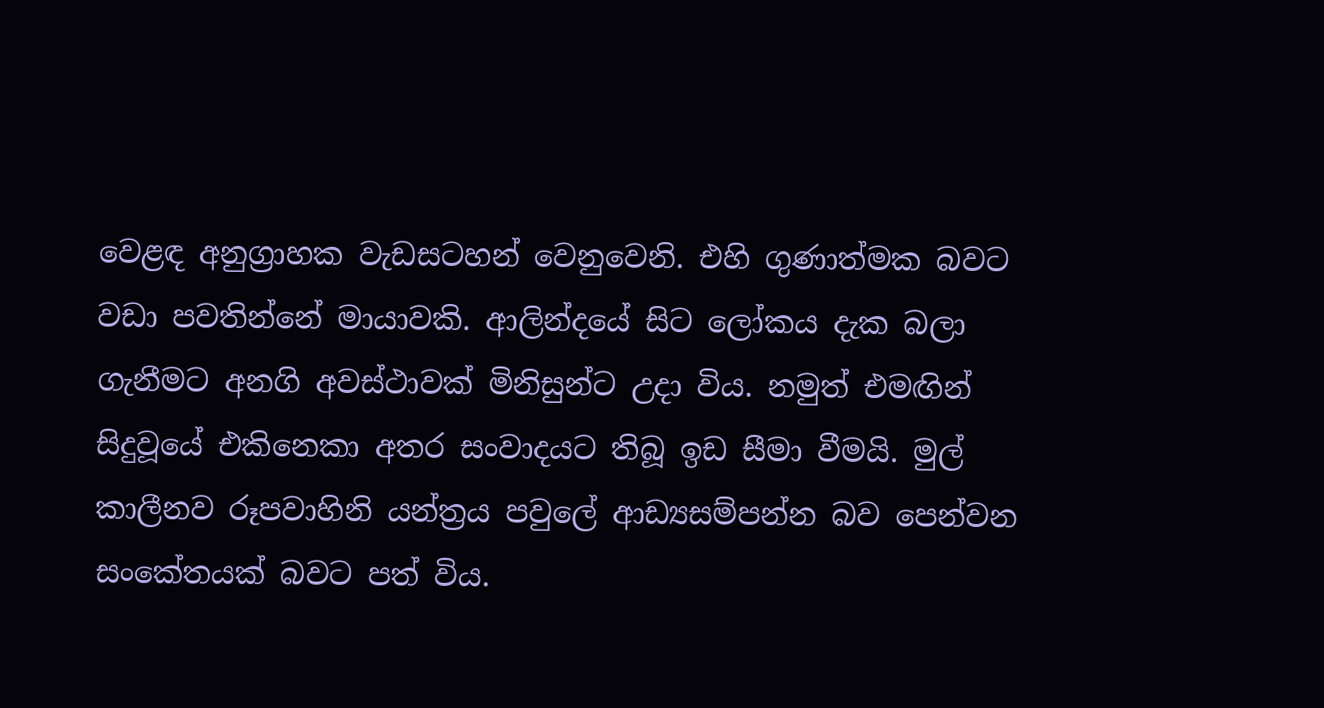වෙළඳ අනුග්‍රාහක වැඩසටහන් වෙනුවෙනි. එහි ගුණාත්මක බවට වඩා පවතින්නේ මායාවකි. ආලින්දයේ සිට ලෝකය දැක බලා ගැනීමට අනගි අවස්ථාවක් මිනිසුන්ට උදා විය. නමුත් එමඟින් සිදුවූයේ එකිනෙකා අතර සංවාදයට තිබූ ඉඩ සීමා වීමයි. මුල් කාලීනව රූපවාහිනි යන්ත්‍රය පවුලේ ආඩ්‍යසම්පන්න බව පෙන්වන සංකේතයක් බවට පත් විය.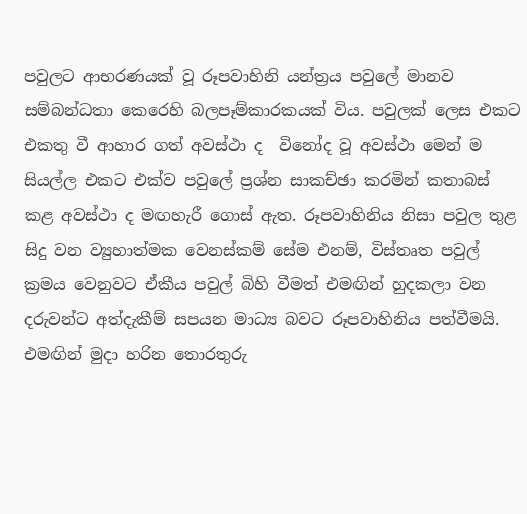පවුලට ආභරණයක් වූ රූපවාහිනි යන්ත්‍රය පවුලේ මානව සම්බන්ධතා කෙරෙහි බලපෑම්කාරකයක් විය. පවුලක් ලෙස එකට එකතු වී ආහාර ගත් අවස්ථා ද  විනෝද වූ අවස්ථා මෙන් ම සියල්ල එකට එක්ව පවුලේ ප්‍රශ්න සාකච්ඡා කරමින් කතාබස් කළ අවස්ථා ද මඟහැරී ගොස් ඇත. රූපවාහිනිය නිසා පවුල තුළ සිදු වන ව්‍යුහාත්මක වෙනස්කම් සේම එනම්, විස්තෘත පවුල් ක්‍රමය වෙනුවට ඒකීය පවුල් බිහි වීමත් එමඟින් හුදකලා වන දරුවන්ට අත්දැකීම් සපයන මාධ්‍ය බවට රූපවාහිනිය පත්වීමයි. එමඟින් මුදා හරින තොරතුරු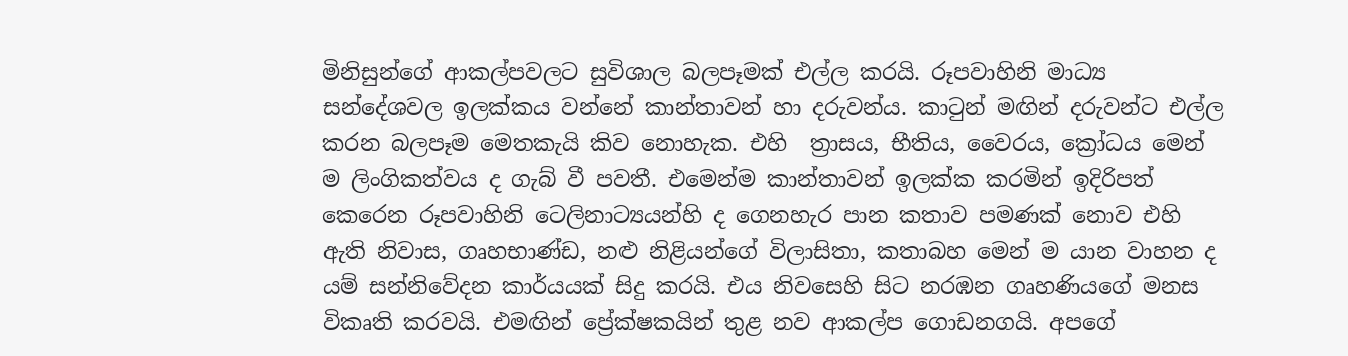මිනිසුන්ගේ ආකල්පවලට සුවිශාල බලපෑමක් එල්ල කරයි. රූපවාහිනි මාධ්‍ය සන්දේශවල ඉලක්කය වන්නේ කාන්තාවන් හා දරුවන්ය. කාටුන් මඟින් දරුවන්ට එල්ල කරන බලපෑම මෙතකැයි කිව නොහැක. එහි  ත්‍රාසය, භීතිය, වෛරය, ක්‍රෝධය මෙන් ම ලිංගිකත්වය ද ගැබ් වී පවතී. එමෙන්ම කාන්තාවන් ඉලක්ක කරමින් ඉදිරිපත් කෙරෙන රූපවාහිනි ටෙලිනාට්‍යයන්හි ද ගෙනහැර පාන කතාව පමණක් නොව එහි ඇති නිවාස, ගෘහභාණ්ඩ, නළු නිළියන්ගේ විලාසිතා, කතාබහ මෙන් ම යාන වාහන ද යම් සන්නිවේදන කාර්යයක් සිදු කරයි. එය නිවසෙහි සිට නරඹන ගෘහණියගේ මනස විකෘති කරවයි. එමඟින් ප්‍රේක්ෂකයින් තුළ නව ආකල්ප ගොඩනගයි. අපගේ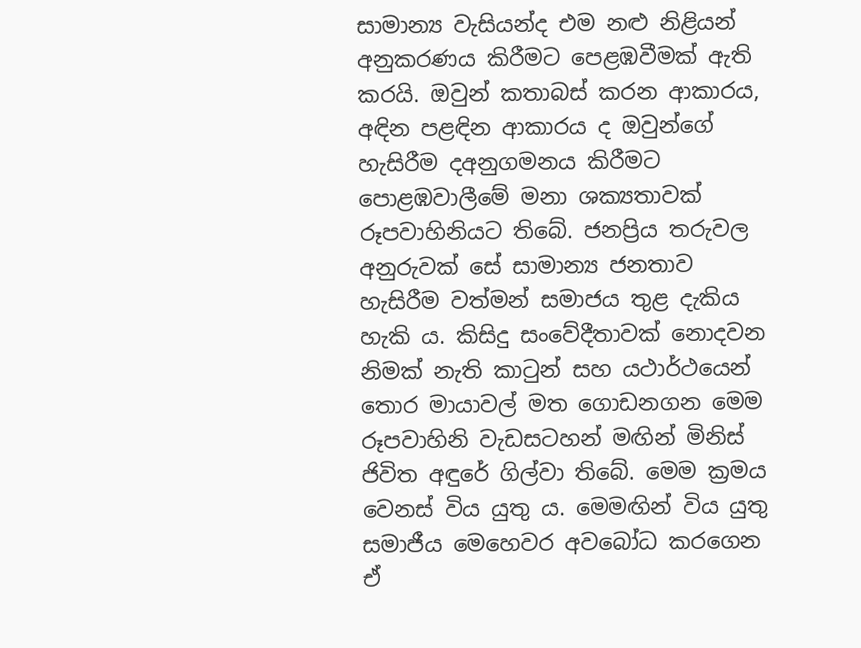සාමාන්‍ය වැසියන්ද එම නළු නිළියන් අනුකරණය කිරීමට පෙළඹවීමක් ඇති කරයි. ඔවුන් කතාබස් කරන ආකාරය, අඳින පළඳින ආකාරය ද ඔවුන්ගේ හැසිරීම දඅනුගමනය කිරීමට පොළඹවාලීමේ මනා ශක්‍යතාවක් රූපවාහිනියට තිබේ. ජනප්‍රිය තරුවල අනුරුවක් සේ සාමාන්‍ය ජනතාව හැසිරීම වත්මන් සමාජය තුළ දැකිය හැකි ය. කිසිදු සංවේදීතාවක් නොදවන නිමක් නැති කාටුන් සහ යථාර්ථයෙන් තොර මායාවල් මත ගොඩනගන මෙම රූපවාහිනි වැඩසටහන් මඟින් මිනිස් ජිවිත අඳුරේ ගිල්වා තිබේ. මෙම ක්‍රමය වෙනස් විය යුතු ය. මෙමඟින් විය යුතු සමාජීය මෙහෙවර අවබෝධ කරගෙන ඒ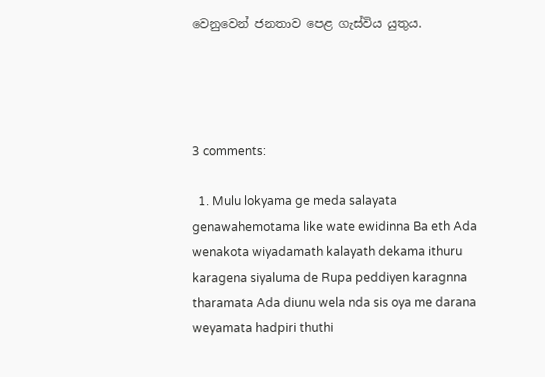වෙනුවෙන් ජනතාව පෙළ ගැස්විය යුතුය.




3 comments:

  1. Mulu lokyama ge meda salayata genawahemotama like wate ewidinna Ba eth Ada wenakota wiyadamath kalayath dekama ithuru karagena siyaluma de Rupa peddiyen karagnna tharamata Ada diunu wela nda sis oya me darana weyamata hadpiri thuthi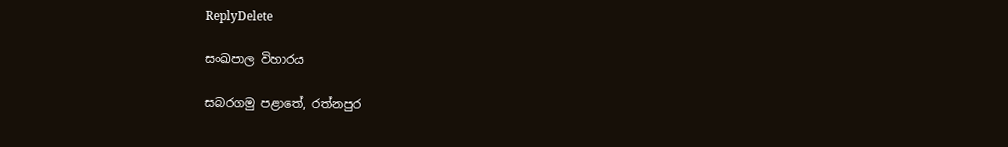ReplyDelete

සංඛපාල විහාරය

සබරගමු පළාතේ, රත්නපුර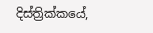දිස්ත්‍රික්කයේ,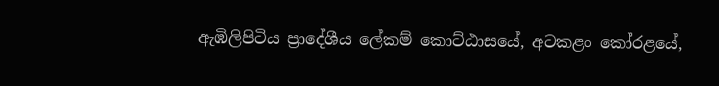ඇඹිලිපිටිය ප්‍රාදේශීය ලේකම් කොට්ඨාසයේ, අටකළං කෝරළයේ,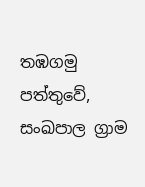තඹගමු පත්තුවේ, සංඛපාල ග්‍රාම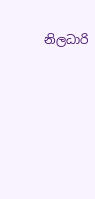නිලධාරි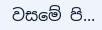වසමේ පි...